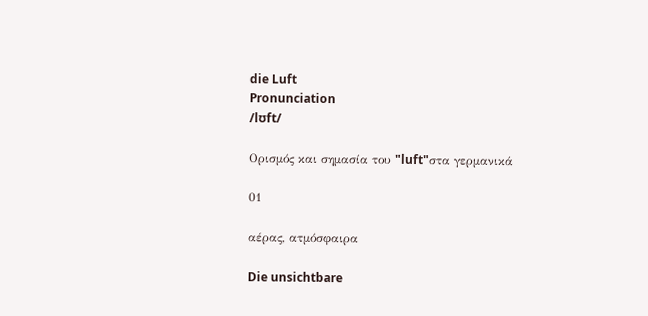die Luft
Pronunciation
/lʊft/

Ορισμός και σημασία του "luft"στα γερμανικά

01

αέρας, ατμόσφαιρα

Die unsichtbare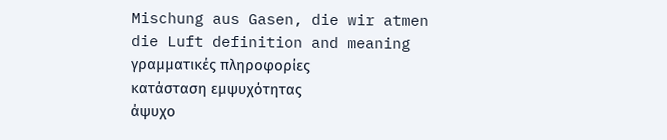Mischung aus Gasen, die wir atmen
die Luft definition and meaning
γραμματικές πληροφορίες
κατάσταση εμψυχότητας
άψυχο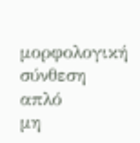μορφολογική σύνθεση
απλό
μη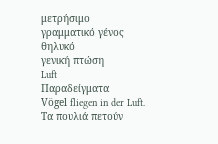μετρήσιμο
γραμματικό γένος
θηλυκό
γενική πτώση
Luft
Παραδείγματα
Vögel fliegen in der Luft.
Τα πουλιά πετούν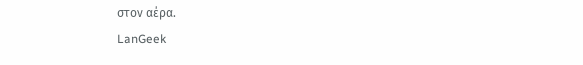στον αέρα.
LanGeek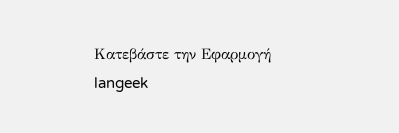Κατεβάστε την Εφαρμογή
langeek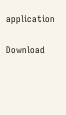application

Download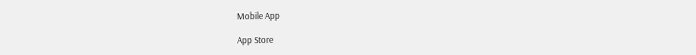Mobile App

App Store